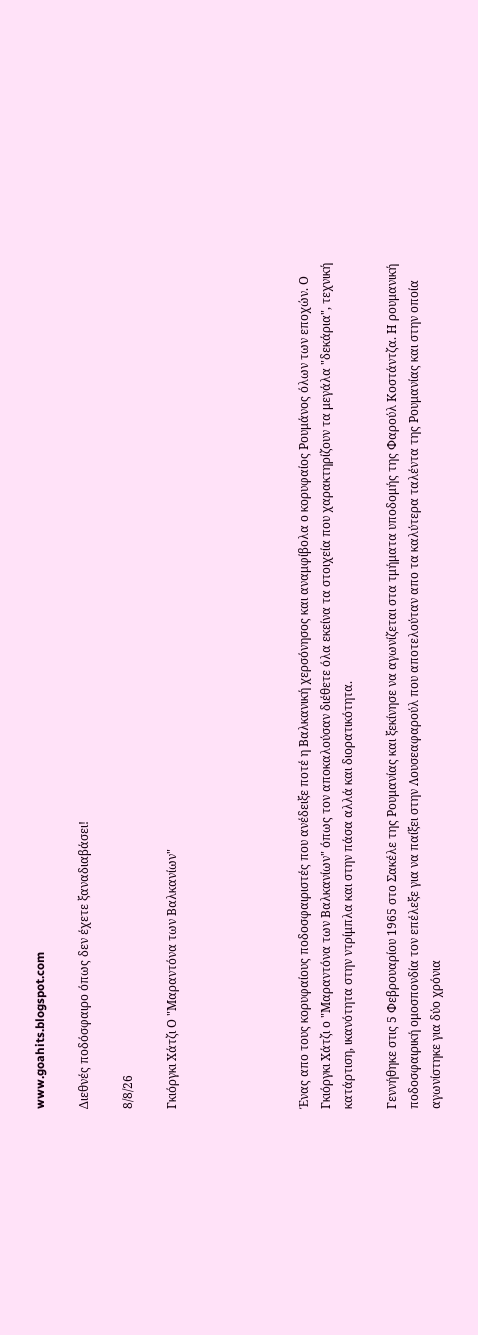www.goahits.blogspot.com

Διεθνές ποδόσφαιρο όπως δεν έχετε ξαναδιαβάσει!

8/8/26

Γκιόργκι Χάτζι Ο "Μαραντόνα των Βαλκανίων"





Ένας απο τους κορυφαίους ποδοσφαιριστές που ανέδειξε ποτέ η Βαλκανική χερσόνησος και αναμφίβολα ο κορυφαίος Ρουμάνος όλων των εποχών. Ο Γκιόργκι Χάτζι ο "Μαραντόνα των Βαλκανίων" όπως τον αποκαλούσαν διέθετε όλα εκείνα τα στοιχεία που χαρακτηρίζουν τα μεγάλα "δεκάρια", τεχνική κατάρτιση, ικανότητα στην ντρίμπλα και στην πάσα αλλά και διορατικότητα.

Γεννήθηκε στις 5 Φεβρουαρίου 1965 στο Σακέλε της Ρουμανίας και ξεκίνησε να αγωνίζεται στα τμήματα υποδομής της Φαρούλ Κοστάντζα. Η ρουμανική ποδοσφαιρική ομοσπονδία τον επέλεξε για να παίξει στην Λουσεαφαρούλ που αποτελούταν απο τα καλύτερα ταλέντα της Ρουμανίας και στην οποία αγωνίστηκε για δύο χρόνια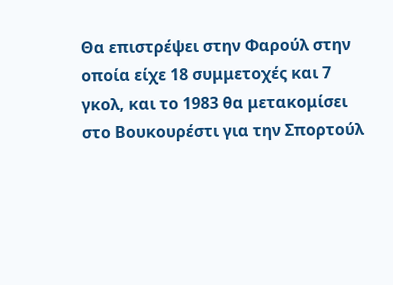Θα επιστρέψει στην Φαρούλ στην οποία είχε 18 συμμετοχές και 7 γκολ, και το 1983 θα μετακομίσει στο Βουκουρέστι για την Σπορτούλ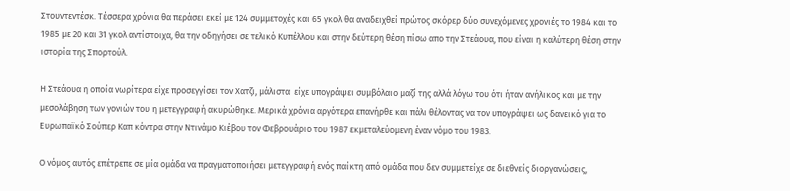Στουντεντέσκ. Τέσσερα χρόνια θα περάσει εκεί με 124 συμμετοχές και 65 γκολ θα αναδειχθεί πρώτος σκόρερ δύο συνεχόμενες χρονιές το 1984 και το 1985 με 20 και 31 γκολ αντίστοιχα, θα την οδηγήσει σε τελικό Κυπέλλου και στην δεύτερη θέση πίσω απο την Στεάουα, που είναι η καλύτερη θέση στην ιστορία της Σπορτούλ.

Η Στεάουα η οποία νωρίτερα είχε προσεγγίσει τον Χατζι, μάλιστα  είχε υπογράψει συμβόλαιο μαζί της αλλά λόγω του ότι ήταν ανήλικος και με την μεσολάβηση των γονιών του η μετεγγραφή ακυρώθηκε. Μερικά χρόνια αργότερα επανήρθε και πάλι θέλοντας να τον υπογράψει ως δανεικό για το Ευρωπαϊκό Σούπερ Καπ κόντρα στην Ντινάμο Κιέβου τον Φεβρουάριο του 1987 εκμεταλεύομενη έναν νόμο του 1983.

Ο νόμος αυτός επέτρεπε σε μία ομάδα να πραγματοποιήσει μετεγγραφή ενός παίκτη από ομάδα που δεν συμμετείχε σε διεθνείς διοργανώσεις,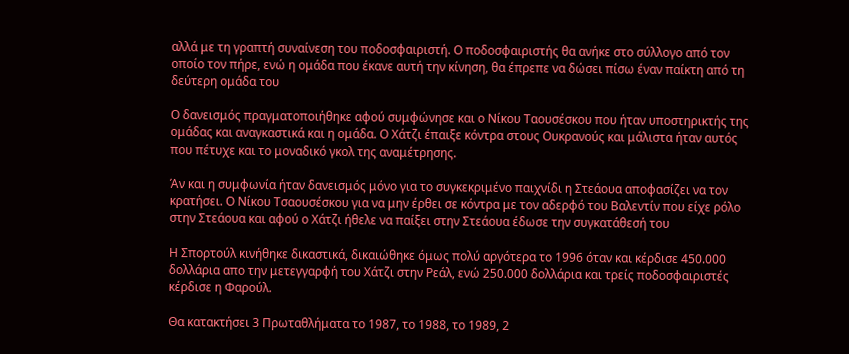αλλά με τη γραπτή συναίνεση του ποδοσφαιριστή. Ο ποδοσφαιριστής θα ανήκε στο σύλλογο από τον οποίο τον πήρε, ενώ η ομάδα που έκανε αυτή την κίνηση, θα έπρεπε να δώσει πίσω έναν παίκτη από τη δεύτερη ομάδα του

Ο δανεισμός πραγματοποιήθηκε αφού συμφώνησε και ο Νίκου Ταουσέσκου που ήταν υποστηρικτής της ομάδας και αναγκαστικά και η ομάδα. Ο Χάτζι έπαιξε κόντρα στους Ουκρανούς και μάλιστα ήταν αυτός που πέτυχε και το μοναδικό γκολ της αναμέτρησης.

Άν και η συμφωνία ήταν δανεισμός μόνο για το συγκεκριμένο παιχνίδι η Στεάουα αποφασίζει να τον κρατήσει. Ο Νίκου Τσαουσέσκου για να μην έρθει σε κόντρα με τον αδερφό του Βαλεντίν που είχε ρόλο στην Στεάουα και αφού ο Χάτζι ήθελε να παίξει στην Στεάουα έδωσε την συγκατάθεσή του

Η Σπορτούλ κινήθηκε δικαστικά, δικαιώθηκε όμως πολύ αργότερα το 1996 όταν και κέρδισε 450.000 δολλάρια απο την μετεγγαρφή του Χάτζι στην Ρεάλ, ενώ 250.000 δολλάρια και τρείς ποδοσφαιριστές κέρδισε η Φαρούλ.

Θα κατακτήσει 3 Πρωταθλήματα το 1987, το 1988, το 1989, 2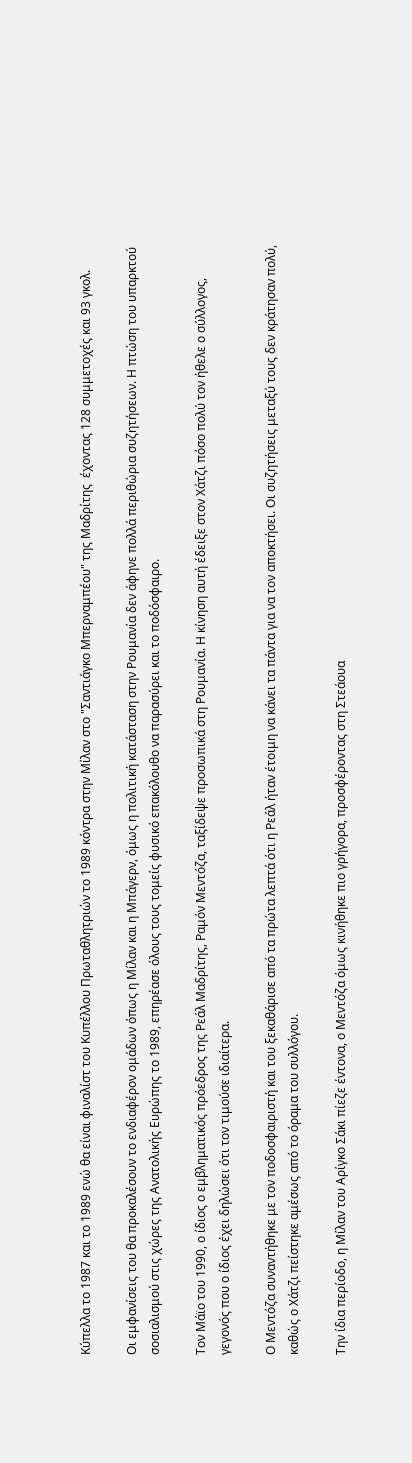Κύπελλα το 1987 και το 1989 ενώ θα είναι φιναλίστ του Κυπέλλου Πρωταθλητριών το 1989 κόντρα στην Μίλαν στο "Σαντιάγκο Μπερναμπέου" της Μαδρίτης  έχοντας 128 συμμετοχές και 93 γκολ.

Οι εμφανίσεις του θα προκαλέσουν το ενδιαφέρον ομάδων όπως η Μίλαν και η Μπάγερν, όμως η πολιτική κατάσταση στην Ρουμανία δεν άφηνε πολλά περιθώρια συζητήσεων. Η πτώση του υπαρκτού σοσιαλισμού στις χώρες της Ανατολικής Ευρώπης το 1989, επηρέασε όλους τους τομείς φυσικό επακόλουθο να παρασύρει και το ποδόσφαιρο.

Τον Μάϊο του 1990, ο ίδιος ο εμβληματικός πρόεδρος της Ρεάλ Μαδρίτης, Ραμόν Μεντόζα, ταξίδεψε προσωπικά στη Ρουμανία. Η κίνηση αυτή έδειξε στον Χάτζι πόσο πολύ τον ήθελε ο σύλλογος, γεγονός που ο ίδιος έχει δηλώσει ότι τον τιμούσε ιδιαίτερα.

Ο Μεντόζα συναντήθηκε με τον ποδοσφαιριστή και του ξεκαθάρισε από τα πρώτα λεπτά ότι η Ρεάλ ήταν έτοιμη να κάνει τα πάντα για να τον αποκτήσει. Οι συζητήσεις μεταξύ τους δεν κράτησαν πολύ, καθώς ο Χάτζι πείστηκε αμέσως από το όραμα του συλλόγου.

Την ίδια περίοδο, η Μίλαν του Αρίγκο Σάκι πίεζε έντονα, ο Μεντόζα όμως κινήθηκε πιο γρήγορα, προσφέροντας στη Στεάουα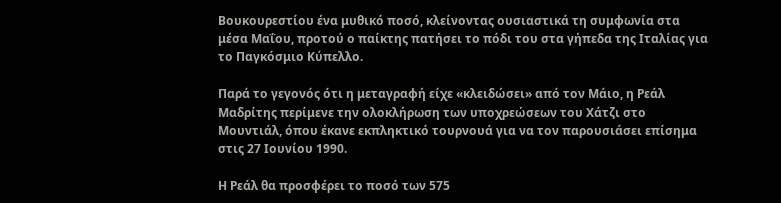Βουκουρεστίου ένα μυθικό ποσό, κλείνοντας ουσιαστικά τη συμφωνία στα μέσα Μαΐου, προτού ο παίκτης πατήσει το πόδι του στα γήπεδα της Ιταλίας για το Παγκόσμιο Κύπελλο.

Παρά το γεγονός ότι η μεταγραφή είχε «κλειδώσει» από τον Μάιο, η Ρεάλ Μαδρίτης περίμενε την ολοκλήρωση των υποχρεώσεων του Χάτζι στο Μουντιάλ, όπου έκανε εκπληκτικό τουρνουά για να τον παρουσιάσει επίσημα στις 27 Ιουνίου 1990.

Η Ρεάλ θα προσφέρει το ποσό των 575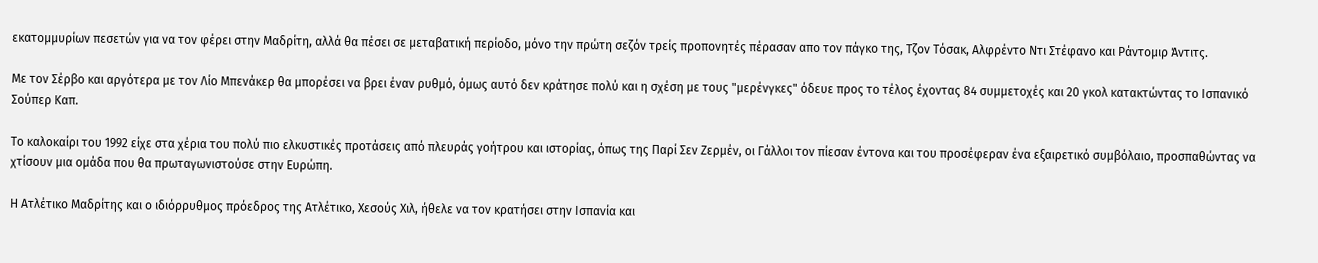εκατομμυρίων πεσετών για να τον φέρει στην Μαδρίτη, αλλά θα πέσει σε μεταβατική περίοδο, μόνο την πρώτη σεζόν τρείς προπονητές πέρασαν απο τον πάγκο της, Τζον Τόσακ, Αλφρέντο Ντι Στέφανο και Ράντομιρ Άντιτς.

Με τον Σέρβο και αργότερα με τον Λίο Μπενάκερ θα μπορέσει να βρει έναν ρυθμό, όμως αυτό δεν κράτησε πολύ και η σχέση με τους "μερένγκες" όδευε προς το τέλος έχοντας 84 συμμετοχές και 20 γκολ κατακτώντας το Ισπανικό Σούπερ Καπ.

Το καλοκαίρι του 1992 είχε στα χέρια του πολύ πιο ελκυστικές προτάσεις από πλευράς γοήτρου και ιστορίας, όπως της Παρί Σεν Ζερμέν, οι Γάλλοι τον πίεσαν έντονα και του προσέφεραν ένα εξαιρετικό συμβόλαιο, προσπαθώντας να χτίσουν μια ομάδα που θα πρωταγωνιστούσε στην Ευρώπη.

Η Ατλέτικο Μαδρίτης και ο ιδιόρρυθμος πρόεδρος της Ατλέτικο, Χεσούς Χιλ, ήθελε να τον κρατήσει στην Ισπανία και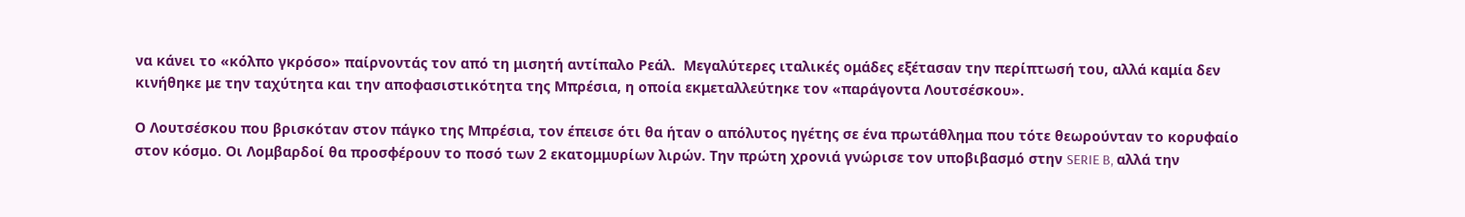να κάνει το «κόλπο γκρόσο» παίρνοντάς τον από τη μισητή αντίπαλο Ρεάλ.  Μεγαλύτερες ιταλικές ομάδες εξέτασαν την περίπτωσή του, αλλά καμία δεν κινήθηκε με την ταχύτητα και την αποφασιστικότητα της Μπρέσια, η οποία εκμεταλλεύτηκε τον «παράγοντα Λουτσέσκου».

Ο Λουτσέσκου που βρισκόταν στον πάγκο της Μπρέσια, τον έπεισε ότι θα ήταν ο απόλυτος ηγέτης σε ένα πρωτάθλημα που τότε θεωρούνταν το κορυφαίο στον κόσμο. Οι Λομβαρδοί θα προσφέρουν το ποσό των 2 εκατομμυρίων λιρών. Την πρώτη χρονιά γνώρισε τον υποβιβασμό στην SERIE B, αλλά την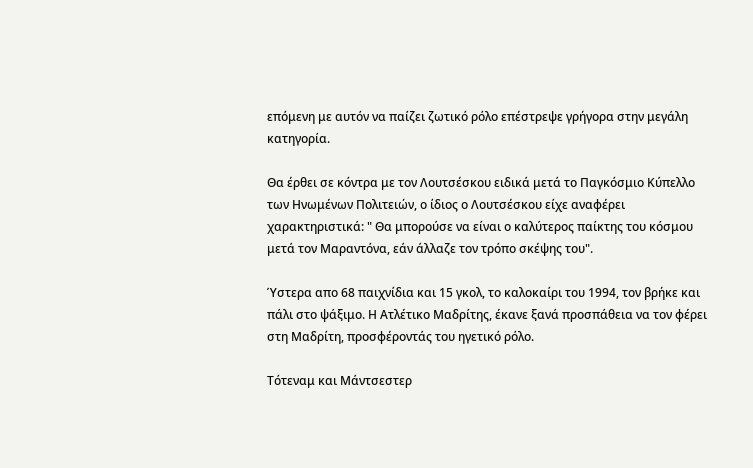επόμενη με αυτόν να παίζει ζωτικό ρόλο επέστρεψε γρήγορα στην μεγάλη κατηγορία.

Θα έρθει σε κόντρα με τον Λουτσέσκου ειδικά μετά το Παγκόσμιο Κύπελλο των Ηνωμένων Πολιτειών, ο ίδιος ο Λουτσέσκου είχε αναφέρει χαρακτηριστικά: " Θα μπορούσε να είναι ο καλύτερος παίκτης του κόσμου μετά τον Μαραντόνα, εάν άλλαζε τον τρόπο σκέψης του".

Ύστερα απο 68 παιχνίδια και 15 γκολ, το καλοκαίρι του 1994, τον βρήκε και πάλι στο ψάξιμο. Η Ατλέτικο Μαδρίτης, έκανε ξανά προσπάθεια να τον φέρει στη Μαδρίτη, προσφέροντάς του ηγετικό ρόλο.

Τότεναμ και Μάντσεστερ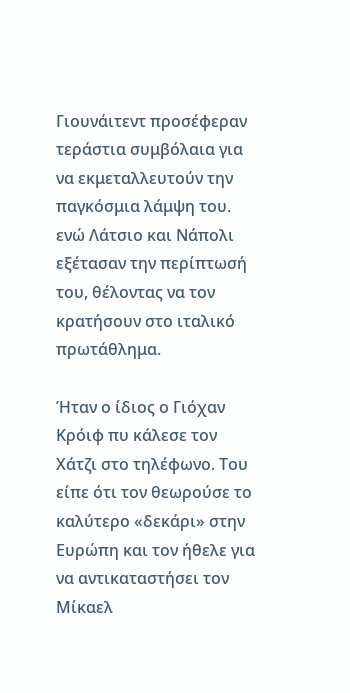Γιουνάιτεντ προσέφεραν τεράστια συμβόλαια για να εκμεταλλευτούν την παγκόσμια λάμψη του. ενώ Λάτσιο και Νάπολι εξέτασαν την περίπτωσή του, θέλοντας να τον κρατήσουν στο ιταλικό πρωτάθλημα.

Ήταν ο ίδιος ο Γιόχαν Κρόιφ πυ κάλεσε τον Χάτζι στο τηλέφωνο. Του είπε ότι τον θεωρούσε το καλύτερο «δεκάρι» στην Ευρώπη και τον ήθελε για να αντικαταστήσει τον Μίκαελ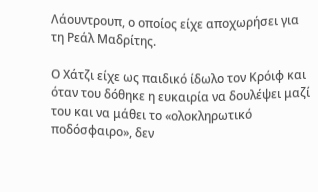Λάουντρουπ, ο οποίος είχε αποχωρήσει για τη Ρεάλ Μαδρίτης.

Ο Χάτζι είχε ως παιδικό ίδωλο τον Κρόιφ και όταν του δόθηκε η ευκαιρία να δουλέψει μαζί του και να μάθει το «ολοκληρωτικό ποδόσφαιρο», δεν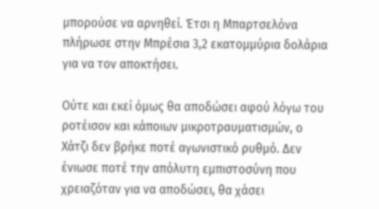μπορούσε να αρνηθεί. Έτσι η Μπαρτσελόνα πλήρωσε στην Μπρέσια 3,2 εκατομμύρια δολάρια για να τον αποκτήσει.

Ούτε και εκεί όμως θα αποδώσει αφού λόγω του ροτέισον και κάποιων μικροτραυματισμών, ο Χάτζι δεν βρήκε ποτέ αγωνιστικό ρυθμό. Δεν ένιωσε ποτέ την απόλυτη εμπιστοσύνη που χρειαζόταν για να αποδώσει, θα χάσει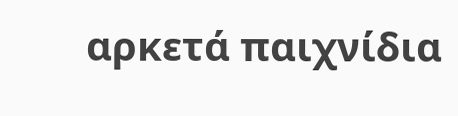αρκετά παιχνίδια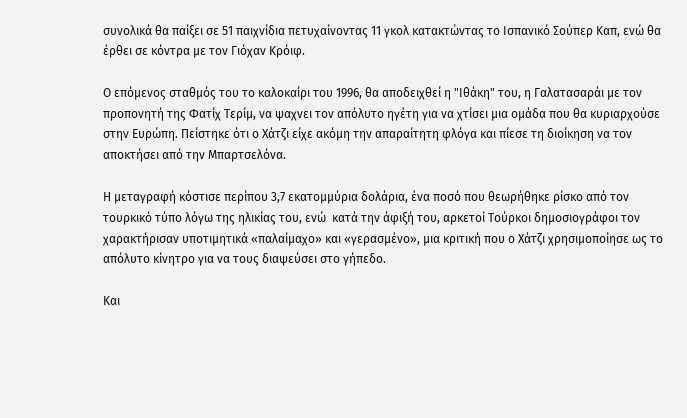συνολικά θα παίξει σε 51 παιχνίδια πετυχαίνοντας 11 γκολ κατακτώντας το Ισπανικό Σούπερ Καπ, ενώ θα έρθει σε κόντρα με τον Γιόχαν Κρόιφ.

Ο επόμενος σταθμός του το καλοκαίρι του 1996, θα αποδειχθεί η "Ιθάκη" του, η Γαλατασαράι με τον προπονητή της Φατίχ Τερίμ, να ψαχνει τον απόλυτο ηγέτη για να χτίσει μια ομάδα που θα κυριαρχούσε στην Ευρώπη. Πείστηκε ότι ο Χάτζι είχε ακόμη την απαραίτητη φλόγα και πίεσε τη διοίκηση να τον αποκτήσει από την Μπαρτσελόνα.

Η μεταγραφή κόστισε περίπου 3,7 εκατομμύρια δολάρια, ένα ποσό που θεωρήθηκε ρίσκο από τον τουρκικό τύπο λόγω της ηλικίας του, ενώ  κατά την άφιξή του, αρκετοί Τούρκοι δημοσιογράφοι τον χαρακτήρισαν υποτιμητικά «παλαίμαχο» και «γερασμένο», μια κριτική που ο Χάτζι χρησιμοποίησε ως το απόλυτο κίνητρο για να τους διαψεύσει στο γήπεδο.

Και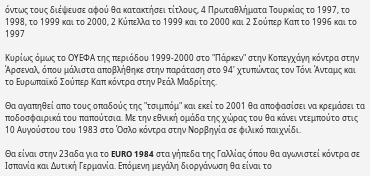όντως τους διέψευσε αφού θα κατακτήσει τίτλους, 4 Πρωταθλήματα Τουρκίας το 1997, το 1998, το 1999 και το 2000, 2 Κύπελλα το 1999 και το 2000 και 2 Σούπερ Καπ το 1996 και το 1997

Κυρίως όμως το ΟΥΕΦΑ της περιόδου 1999-2000 στο "Πάρκεν" στην Κοπεγχάγη κόντρα στην Άρσεναλ, όπου μάλιστα αποβλήθηκε στην παράταση στο 94' χτυπώντας τον Τόνι Άνταμς και το Ευρωπαϊκό Σούπερ Καπ κόντρα στην Ρεάλ Μαδρίτης.

Θα αγαπηθεί απο τους οπαδούς της "τσιμπόμ" και εκεί το 2001 θα αποφασίσει να κρεμάσει τα ποδοσφαιρικά του παπούτσια. Με την εθνική ομάδα της χώρας του θα κάνει ντεμπούτο στις 10 Αυγούστου του 1983 στο Όσλο κόντρα στην Νορβηγία σε φιλικό παιχνίδι.

Θα είναι στην 23αδα για το EURO 1984 στα γήπεδα της Γαλλίας όπου θα αγωνιστεί κόντρα σε Ισπανία και Δυτική Γερμανία. Επόμενη μεγάλη διοργάνωση θα είναι το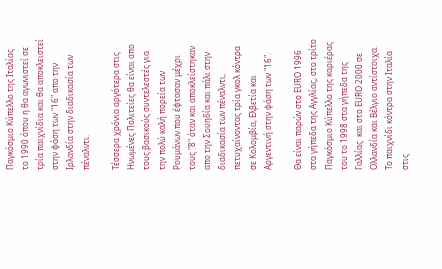Παγκόσμιο Κύπελλο της Ιταλίας το 1990 όπου η θα αγωνιστεί σε τρία παιχνίδια και θα αποκλειστεί στην φάση των "16" απο την Ιρλανδία στην διαδικασία των πέναλντι.

Τέσσερα χρόνια αργότερα στις Ηνωμένες Πολιτείες θα είναι απο τους βασικούς συντελεστές για την πολύ καλή πορεία των Ρουμάνων που έφτασαν μέχρι τους "8" όταν και αποκλείστηκαν απο την Σουηδία και πάλι στην διαδικασία των πέναλντι, πετυχαίνοντας τρία γκολ κόντρα σε Κολομβία, Ελβετία και Αργεντινή στην φάση των "16".

Θα είναι παρών στο EURO 1996 στα γήπεδα της Αγγλίας, στο τρίτο Παγκόσμιο Κύπελλο της καριέρας του το 1998 στα γήπεδα της Γαλλίας  και στο EURO 2000 σε Ολλανδία και Βέλγιο αντίστοιχα. Το παιχνίδι κόντρα στην Ιταλία στις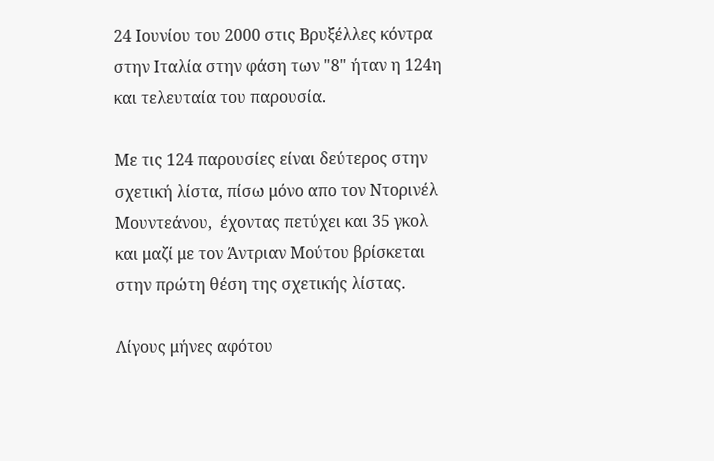24 Ιουνίου του 2000 στις Βρυξέλλες κόντρα στην Ιταλία στην φάση των "8" ήταν η 124η και τελευταία του παρουσία.

Με τις 124 παρουσίες είναι δεύτερος στην σχετική λίστα, πίσω μόνο απο τον Ντορινέλ Μουντεάνου,  έχοντας πετύχει και 35 γκολ και μαζί με τον Άντριαν Μούτου βρίσκεται στην πρώτη θέση της σχετικής λίστας.

Λίγους μήνες αφότου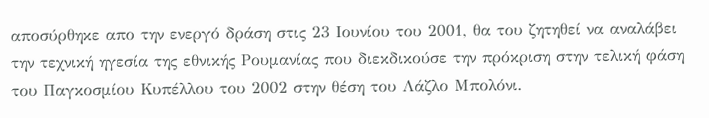αποσύρθηκε απο την ενεργό δράση στις 23 Ιουνίου του 2001, θα του ζητηθεί να αναλάβει την τεχνική ηγεσία της εθνικής Ρουμανίας που διεκδικούσε την πρόκριση στην τελική φάση του Παγκοσμίου Κυπέλλου του 2002 στην θέση του Λάζλο Μπολόνι.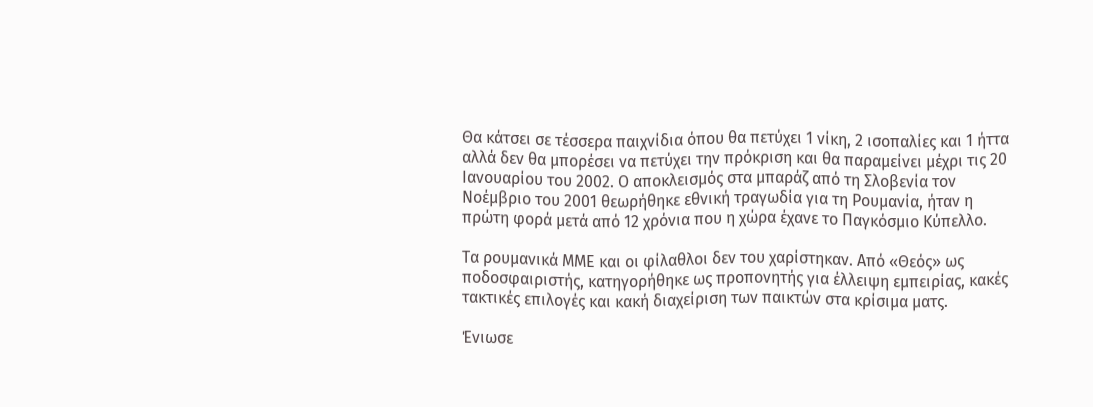Θα κάτσει σε τέσσερα παιχνίδια όπου θα πετύχει 1 νίκη, 2 ισοπαλίες και 1 ήττα αλλά δεν θα μπορέσει να πετύχει την πρόκριση και θα παραμείνει μέχρι τις 20 Ιανουαρίου του 2002. Ο αποκλεισμός στα μπαράζ από τη Σλοβενία τον Νοέμβριο του 2001 θεωρήθηκε εθνική τραγωδία για τη Ρουμανία, ήταν η πρώτη φορά μετά από 12 χρόνια που η χώρα έχανε το Παγκόσμιο Κύπελλο.

Τα ρουμανικά ΜΜΕ και οι φίλαθλοι δεν του χαρίστηκαν. Από «Θεός» ως ποδοσφαιριστής, κατηγορήθηκε ως προπονητής για έλλειψη εμπειρίας, κακές τακτικές επιλογές και κακή διαχείριση των παικτών στα κρίσιμα ματς.

Ένιωσε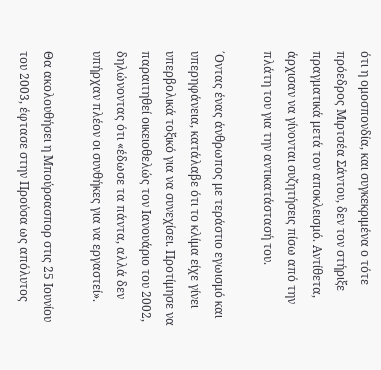ότι η ομοσπονδία, και συγκεκριμένα ο τότε πρόεδρος Μιρτσέα Σάντου, δεν τον στήριξε πραγματικά μετά τον αποκλεισμό. Αντίθετα, άρχισαν να γίνονται συζητήσεις πίσω από την πλάτη του για την αντικατάστασή του.

΄Οντας ένας άνθρωπος με τεράστιο εγωισμό και υπερηφάνεια, κατάλαβε ότι το κλίμα είχε γίνει υπερβολικά τοξικό για να συνεχίσει. Προτίμησε να παραιτηθεί οικειοθελώς τον Ιανουάριο του 2002, δηλώνοντας ότι «έδωσε τα πάντα, αλλά δεν υπήρχαν πλέον οι συνθήκες για να εργαστεί».

Θα ακολουθήσει η Μπούρσασπορ στις 25 Ιουνίου του 2003, έφτασε στην Προύσα ως απόλυτος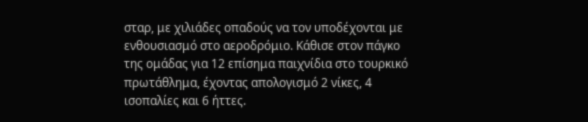σταρ, με χιλιάδες οπαδούς να τον υποδέχονται με ενθουσιασμό στο αεροδρόμιο. Κάθισε στον πάγκο της ομάδας για 12 επίσημα παιχνίδια στο τουρκικό πρωτάθλημα, έχοντας απολογισμό 2 νίκες, 4 ισοπαλίες και 6 ήττες.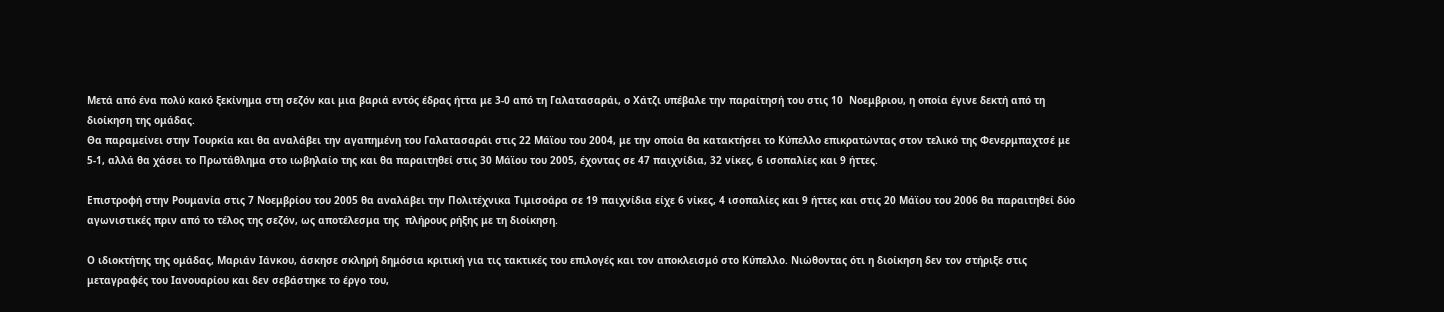Μετά από ένα πολύ κακό ξεκίνημα στη σεζόν και μια βαριά εντός έδρας ήττα με 3-0 από τη Γαλατασαράι, ο Χάτζι υπέβαλε την παραίτησή του στις 10  Νοεμβριου, η οποία έγινε δεκτή από τη διοίκηση της ομάδας.
Θα παραμείνει στην Τουρκία και θα αναλάβει την αγαπημένη του Γαλατασαράι στις 22 Μάϊου του 2004, με την οποία θα κατακτήσει το Κύπελλο επικρατώντας στον τελικό της Φενερμπαχτσέ με 5-1, αλλά θα χάσει το Πρωτάθλημα στο ιωβηλαίο της και θα παραιτηθεί στις 30 Μάϊου του 2005, έχοντας σε 47 παιχνίδια, 32 νίκες, 6 ισοπαλίες και 9 ήττες.

Επιστροφή στην Ρουμανία στις 7 Νοεμβρίου του 2005 θα αναλάβει την Πολιτέχνικα Τιμισοάρα σε 19 παιχνίδια είχε 6 νίκες, 4 ισοπαλίες και 9 ήττες και στις 20 Μάϊου του 2006 θα παραιτηθεί δύο αγωνιστικές πριν από το τέλος της σεζόν, ως αποτέλεσμα της  πλήρους ρήξης με τη διοίκηση.

Ο ιδιοκτήτης της ομάδας, Μαριάν Ιάνκου, άσκησε σκληρή δημόσια κριτική για τις τακτικές του επιλογές και τον αποκλεισμό στο Κύπελλο. Νιώθοντας ότι η διοίκηση δεν τον στήριξε στις μεταγραφές του Ιανουαρίου και δεν σεβάστηκε το έργο του,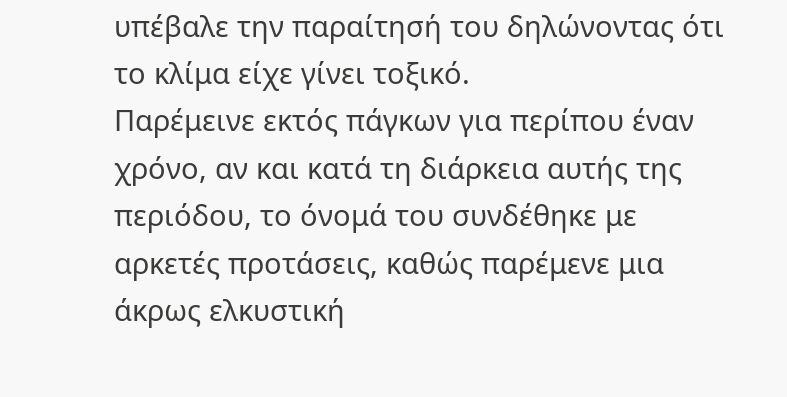υπέβαλε την παραίτησή του δηλώνοντας ότι το κλίμα είχε γίνει τοξικό.
Παρέμεινε εκτός πάγκων για περίπου έναν χρόνο, αν και κατά τη διάρκεια αυτής της περιόδου, το όνομά του συνδέθηκε με αρκετές προτάσεις, καθώς παρέμενε μια άκρως ελκυστική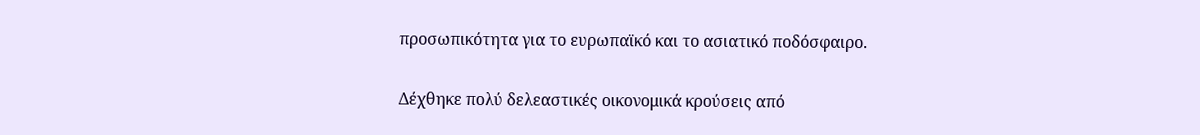προσωπικότητα για το ευρωπαϊκό και το ασιατικό ποδόσφαιρο.

Δέχθηκε πολύ δελεαστικές οικονομικά κρούσεις από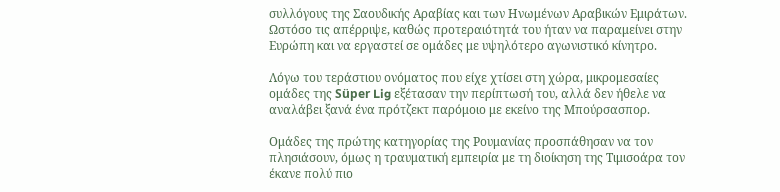συλλόγους της Σαουδικής Αραβίας και των Ηνωμένων Αραβικών Εμιράτων. Ωστόσο τις απέρριψε, καθώς προτεραιότητά του ήταν να παραμείνει στην Ευρώπη και να εργαστεί σε ομάδες με υψηλότερο αγωνιστικό κίνητρο.

Λόγω του τεράστιου ονόματος που είχε χτίσει στη χώρα, μικρομεσαίες ομάδες της Süper Lig εξέτασαν την περίπτωσή του, αλλά δεν ήθελε να αναλάβει ξανά ένα πρότζεκτ παρόμοιο με εκείνο της Μπούρσασπορ.

Ομάδες της πρώτης κατηγορίας της Ρουμανίας προσπάθησαν να τον πλησιάσουν, όμως η τραυματική εμπειρία με τη διοίκηση της Τιμισοάρα τον έκανε πολύ πιο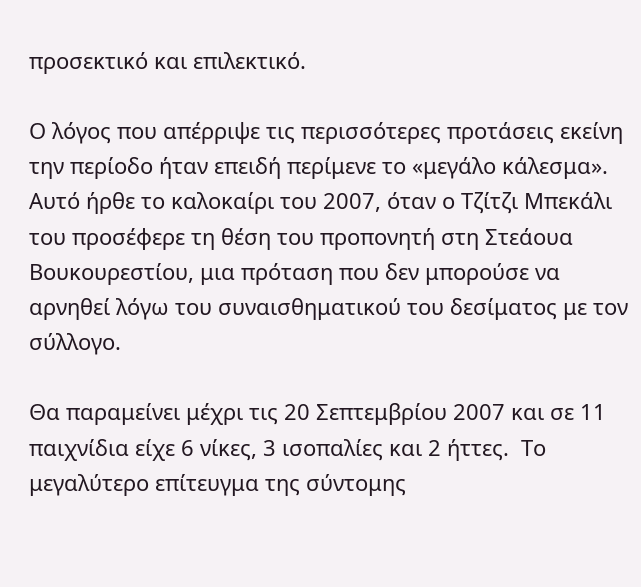προσεκτικό και επιλεκτικό.

Ο λόγος που απέρριψε τις περισσότερες προτάσεις εκείνη την περίοδο ήταν επειδή περίμενε το «μεγάλο κάλεσμα». Αυτό ήρθε το καλοκαίρι του 2007, όταν ο Τζίτζι Μπεκάλι του προσέφερε τη θέση του προπονητή στη Στεάουα Βουκουρεστίου, μια πρόταση που δεν μπορούσε να αρνηθεί λόγω του συναισθηματικού του δεσίματος με τον σύλλογο.

Θα παραμείνει μέχρι τις 20 Σεπτεμβρίου 2007 και σε 11 παιχνίδια είχε 6 νίκες, 3 ισοπαλίες και 2 ήττες.  Το μεγαλύτερο επίτευγμα της σύντομης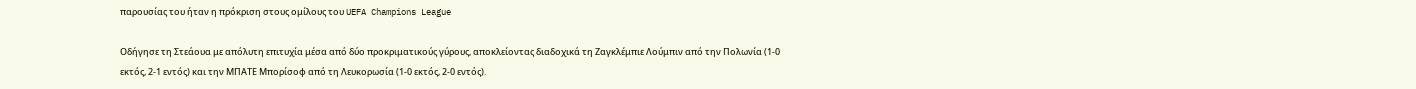παρουσίας του ήταν η πρόκριση στους ομίλους του UEFA Champions League

Οδήγησε τη Στεάουα με απόλυτη επιτυχία μέσα από δύο προκριματικούς γύρους, αποκλείοντας διαδοχικά τη Ζαγκλέμπιε Λούμπιν από την Πολωνία (1-0 εκτός, 2-1 εντός) και την ΜΠΑΤΕ Μπορίσοφ από τη Λευκορωσία (1-0 εκτός, 2-0 εντός).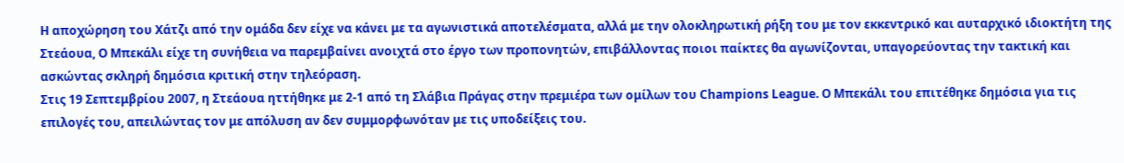Η αποχώρηση του Χάτζι από την ομάδα δεν είχε να κάνει με τα αγωνιστικά αποτελέσματα, αλλά με την ολοκληρωτική ρήξη του με τον εκκεντρικό και αυταρχικό ιδιοκτήτη της Στεάουα, Ο Μπεκάλι είχε τη συνήθεια να παρεμβαίνει ανοιχτά στο έργο των προπονητών, επιβάλλοντας ποιοι παίκτες θα αγωνίζονται, υπαγορεύοντας την τακτική και ασκώντας σκληρή δημόσια κριτική στην τηλεόραση.
Στις 19 Σεπτεμβρίου 2007, η Στεάουα ηττήθηκε με 2-1 από τη Σλάβια Πράγας στην πρεμιέρα των ομίλων του Champions League. Ο Μπεκάλι του επιτέθηκε δημόσια για τις επιλογές του, απειλώντας τον με απόλυση αν δεν συμμορφωνόταν με τις υποδείξεις του.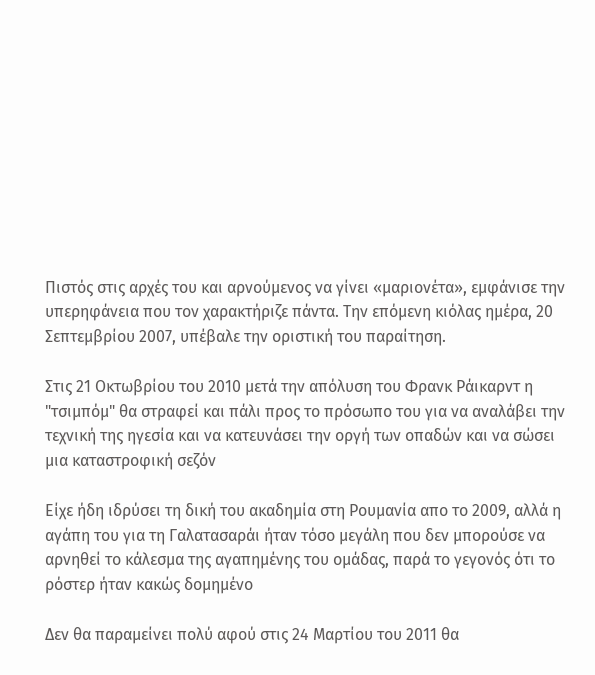Πιστός στις αρχές του και αρνούμενος να γίνει «μαριονέτα», εμφάνισε την υπερηφάνεια που τον χαρακτήριζε πάντα. Την επόμενη κιόλας ημέρα, 20 Σεπτεμβρίου 2007, υπέβαλε την οριστική του παραίτηση.

Στις 21 Οκτωβρίου του 2010 μετά την απόλυση του Φρανκ Ράικαρντ η "τσιμπόμ" θα στραφεί και πάλι προς το πρόσωπο του για να αναλάβει την τεχνική της ηγεσία και να κατευνάσει την οργή των οπαδών και να σώσει μια καταστροφική σεζόν

Είχε ήδη ιδρύσει τη δική του ακαδημία στη Ρουμανία απο το 2009, αλλά η αγάπη του για τη Γαλατασαράι ήταν τόσο μεγάλη που δεν μπορούσε να αρνηθεί το κάλεσμα της αγαπημένης του ομάδας, παρά το γεγονός ότι το ρόστερ ήταν κακώς δομημένο

Δεν θα παραμείνει πολύ αφού στις 24 Μαρτίου του 2011 θα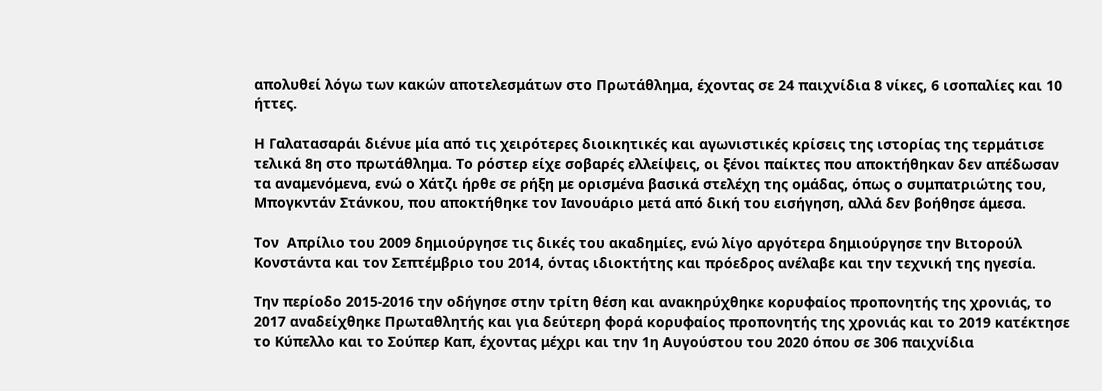απολυθεί λόγω των κακών αποτελεσμάτων στο Πρωτάθλημα, έχοντας σε 24 παιχνίδια 8 νίκες, 6 ισοπαλίες και 10 ήττες.

Η Γαλατασαράι διένυε μία από τις χειρότερες διοικητικές και αγωνιστικές κρίσεις της ιστορίας της τερμάτισε τελικά 8η στο πρωτάθλημα. Το ρόστερ είχε σοβαρές ελλείψεις, οι ξένοι παίκτες που αποκτήθηκαν δεν απέδωσαν τα αναμενόμενα, ενώ ο Χάτζι ήρθε σε ρήξη με ορισμένα βασικά στελέχη της ομάδας, όπως ο συμπατριώτης του, Μπογκντάν Στάνκου, που αποκτήθηκε τον Ιανουάριο μετά από δική του εισήγηση, αλλά δεν βοήθησε άμεσα.

Τον  Απρίλιο του 2009 δημιούργησε τις δικές του ακαδημίες, ενώ λίγο αργότερα δημιούργησε την Βιτορούλ Κονστάντα και τον Σεπτέμβριο του 2014, όντας ιδιοκτήτης και πρόεδρος ανέλαβε και την τεχνική της ηγεσία.

Την περίοδο 2015-2016 την οδήγησε στην τρίτη θέση και ανακηρύχθηκε κορυφαίος προπονητής της χρονιάς, το 2017 αναδείχθηκε Πρωταθλητής και για δεύτερη φορά κορυφαίος προπονητής της χρονιάς και το 2019 κατέκτησε το Κύπελλο και το Σούπερ Καπ, έχοντας μέχρι και την 1η Αυγούστου του 2020 όπου σε 306 παιχνίδια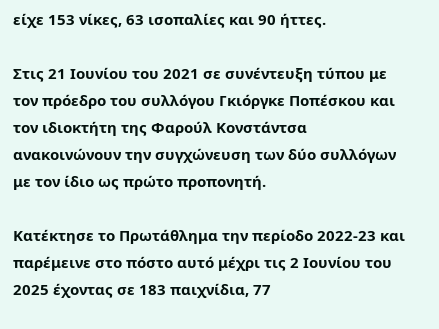είχε 153 νίκες, 63 ισοπαλίες και 90 ήττες.

Στις 21 Ιουνίου του 2021 σε συνέντευξη τύπου με τον πρόεδρο του συλλόγου Γκιόργκε Ποπέσκου και τον ιδιοκτήτη της Φαρούλ Κονστάντσα ανακοινώνουν την συγχώνευση των δύο συλλόγων με τον ίδιο ως πρώτο προπονητή.

Κατέκτησε το Πρωτάθλημα την περίοδο 2022-23 και παρέμεινε στο πόστο αυτό μέχρι τις 2 Ιουνίου του 2025 έχοντας σε 183 παιχνίδια, 77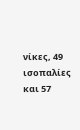νίκες, 49 ισοπαλίες και 57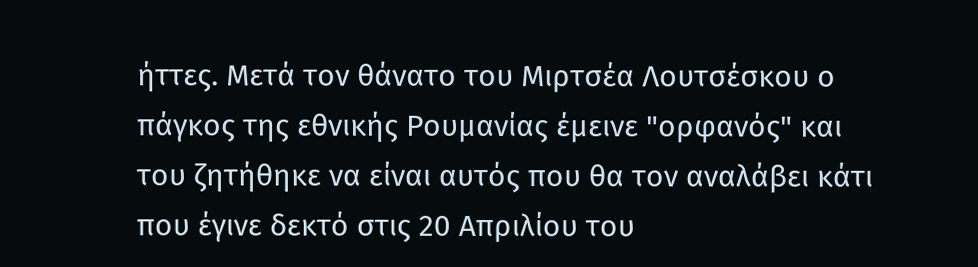ήττες. Μετά τον θάνατο του Μιρτσέα Λουτσέσκου ο πάγκος της εθνικής Ρουμανίας έμεινε "ορφανός" και του ζητήθηκε να είναι αυτός που θα τον αναλάβει κάτι που έγινε δεκτό στις 20 Απριλίου του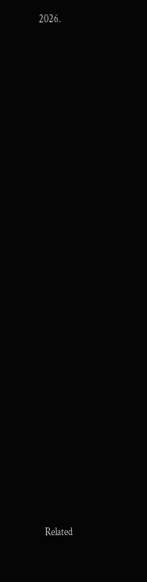2026.


























Related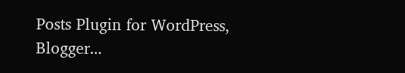Posts Plugin for WordPress, Blogger...